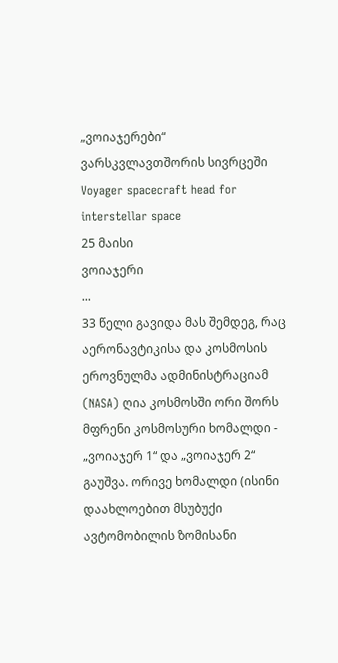„ვოიაჯერები“ ვარსკვლავთშორის სივრცეში
Voyager spacecraft head for interstellar space
25 მაისი
ვოიაჯერი
...
33 წელი გავიდა მას შემდეგ, რაც აერონავტიკისა და კოსმოსის ეროვნულმა ადმინისტრაციამ (NASA) ღია კოსმოსში ორი შორს მფრენი კოსმოსური ხომალდი - „ვოიაჯერ 1“ და „ვოიაჯერ 2“ გაუშვა. ორივე ხომალდი (ისინი დაახლოებით მსუბუქი ავტომობილის ზომისანი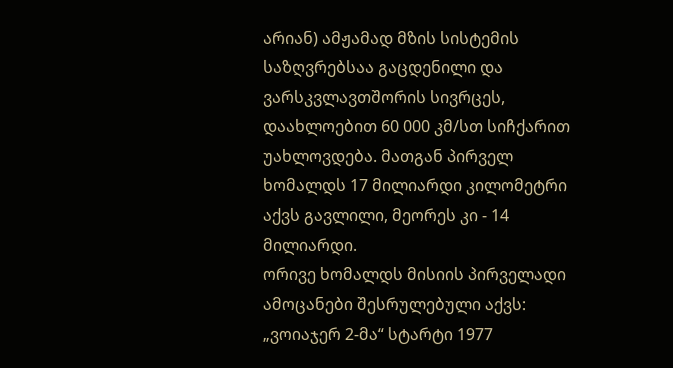არიან) ამჟამად მზის სისტემის საზღვრებსაა გაცდენილი და ვარსკვლავთშორის სივრცეს, დაახლოებით 60 000 კმ/სთ სიჩქარით უახლოვდება. მათგან პირველ ხომალდს 17 მილიარდი კილომეტრი აქვს გავლილი, მეორეს კი - 14 მილიარდი.
ორივე ხომალდს მისიის პირველადი ამოცანები შესრულებული აქვს: „ვოიაჯერ 2-მა“ სტარტი 1977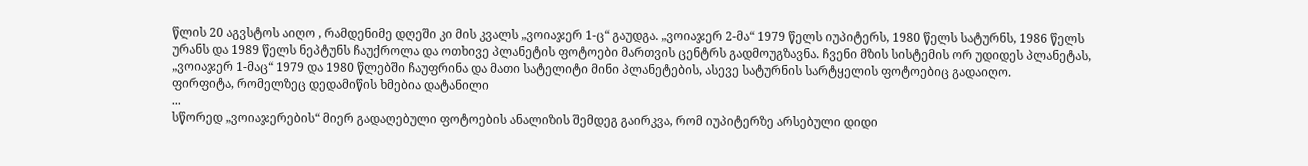წლის 20 აგვსტოს აიღო , რამდენიმე დღეში კი მის კვალს „ვოიაჯერ 1-ც“ გაუდგა. „ვოიაჯერ 2-მა“ 1979 წელს იუპიტერს, 1980 წელს სატურნს, 1986 წელს ურანს და 1989 წელს ნეპტუნს ჩაუქროლა და ოთხივე პლანეტის ფოტოები მართვის ცენტრს გადმოუგზავნა. ჩვენი მზის სისტემის ორ უდიდეს პლანეტას, „ვოიაჯერ 1-მაც“ 1979 და 1980 წლებში ჩაუფრინა და მათი სატელიტი მინი პლანეტების, ასევე სატურნის სარტყელის ფოტოებიც გადაიღო.
ფირფიტა, რომელზეც დედამიწის ხმებია დატანილი
...
სწორედ „ვოიაჯერების“ მიერ გადაღებული ფოტოების ანალიზის შემდეგ გაირკვა, რომ იუპიტერზე არსებული დიდი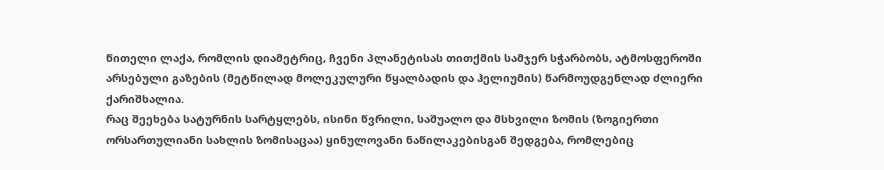წითელი ლაქა, რომლის დიამეტრიც, ჩვენი პლანეტისას თითქმის სამჯერ სჭარბობს, ატმოსფეროში არსებული გაზების (მეტწილად მოლეკულური წყალბადის და ჰელიუმის) წარმოუდგენლად ძლიერი ქარიშხალია.
რაც შეეხება სატურნის სარტყლებს, ისინი წვრილი, საშუალო და მსხვილი ზომის (ზოგიერთი ორსართულიანი სახლის ზომისაცაა) ყინულოვანი ნაწილაკებისგან შედგება, რომლებიც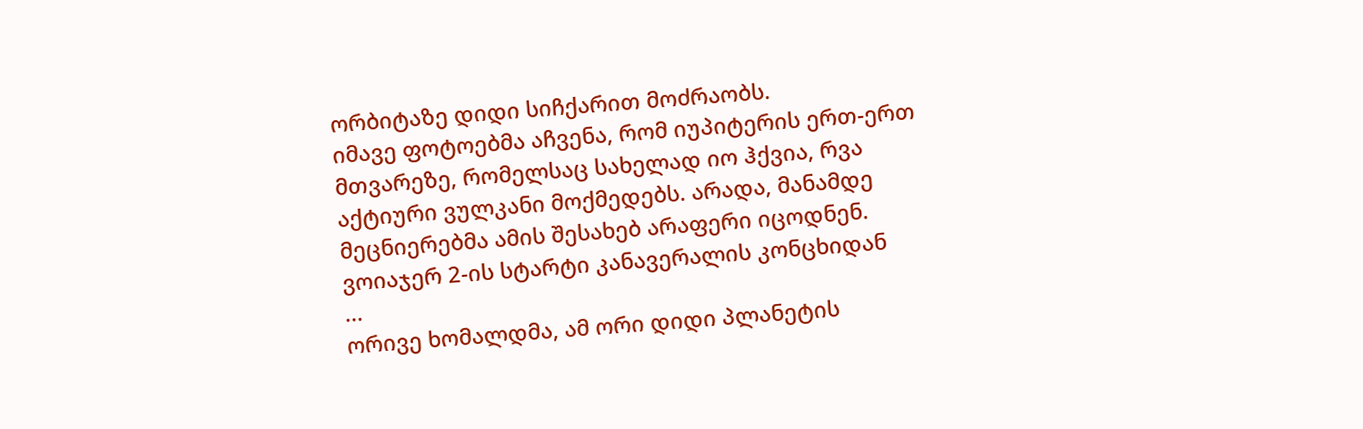ორბიტაზე დიდი სიჩქარით მოძრაობს.
იმავე ფოტოებმა აჩვენა, რომ იუპიტერის ერთ-ერთ მთვარეზე, რომელსაც სახელად იო ჰქვია, რვა აქტიური ვულკანი მოქმედებს. არადა, მანამდე მეცნიერებმა ამის შესახებ არაფერი იცოდნენ.
ვოიაჯერ 2-ის სტარტი კანავერალის კონცხიდან
...
ორივე ხომალდმა, ამ ორი დიდი პლანეტის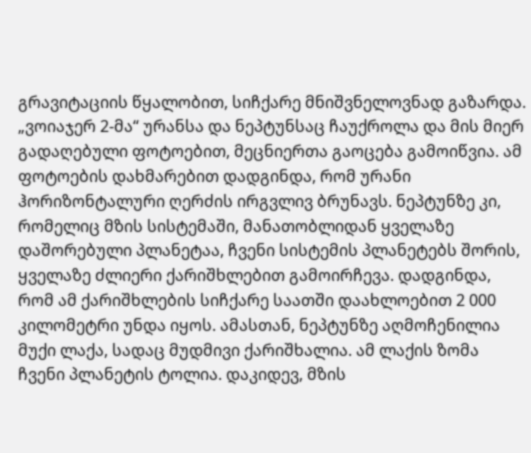გრავიტაციის წყალობით, სიჩქარე მნიშვნელოვნად გაზარდა. „ვოიაჯერ 2-მა“ ურანსა და ნეპტუნსაც ჩაუქროლა და მის მიერ გადაღებული ფოტოებით, მეცნიერთა გაოცება გამოიწვია. ამ ფოტოების დახმარებით დადგინდა, რომ ურანი ჰორიზონტალური ღერძის ირგვლივ ბრუნავს. ნეპტუნზე კი, რომელიც მზის სისტემაში, მანათობლიდან ყველაზე დაშორებული პლანეტაა, ჩვენი სისტემის პლანეტებს შორის, ყველაზე ძლიერი ქარიშხლებით გამოირჩევა. დადგინდა, რომ ამ ქარიშხლების სიჩქარე საათში დაახლოებით 2 000 კილომეტრი უნდა იყოს. ამასთან, ნეპტუნზე აღმოჩენილია მუქი ლაქა, სადაც მუდმივი ქარიშხალია. ამ ლაქის ზომა ჩვენი პლანეტის ტოლია. დაკიდევ, მზის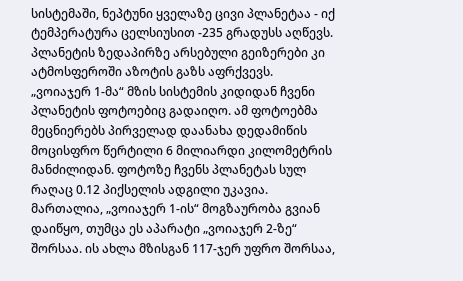სისტემაში, ნეპტუნი ყველაზე ცივი პლანეტაა - იქ ტემპერატურა ცელსიუსით -235 გრადუსს აღწევს. პლანეტის ზედაპირზე არსებული გეიზერები კი ატმოსფეროში აზოტის გაზს აფრქვევს.
„ვოიაჯერ 1-მა“ მზის სისტემის კიდიდან ჩვენი პლანეტის ფოტოებიც გადაიღო. ამ ფოტოებმა მეცნიერებს პირველად დაანახა დედამიწის მოცისფრო წერტილი 6 მილიარდი კილომეტრის მანძილიდან. ფოტოზე ჩვენს პლანეტას სულ რაღაც 0.12 პიქსელის ადგილი უკავია.
მართალია, „ვოიაჯერ 1-ის“ მოგზაურობა გვიან დაიწყო, თუმცა ეს აპარატი „ვოიაჯერ 2-ზე“ შორსაა. ის ახლა მზისგან 117-ჯერ უფრო შორსაა,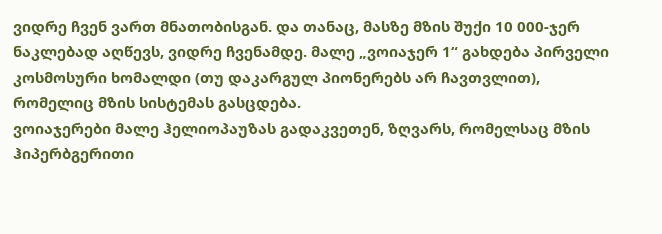ვიდრე ჩვენ ვართ მნათობისგან. და თანაც, მასზე მზის შუქი 10 000-ჯერ ნაკლებად აღწევს, ვიდრე ჩვენამდე. მალე „ვოიაჯერ 1“ გახდება პირველი კოსმოსური ხომალდი (თუ დაკარგულ პიონერებს არ ჩავთვლით), რომელიც მზის სისტემას გასცდება.
ვოიაჯერები მალე ჰელიოპაუზას გადაკვეთენ, ზღვარს, რომელსაც მზის ჰიპერბგერითი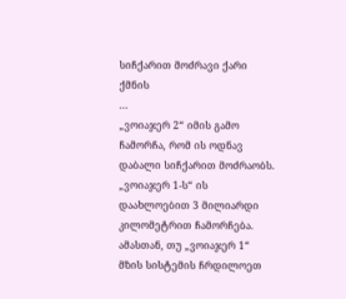სიჩქარით მოძრავი ქარი ქმნის
...
„ვოიაჯერ 2“ იმის გამო ჩამორჩა, რომ ის ოდნავ დაბალი სიჩქარით მოძრაობს. „ვოიაჯერ 1-ს“ ის დაახლოებით 3 მილიარდი კილომეტრით ჩამორჩება. ამასთან, თუ „ვოიაჯერ 1“ მზის სისტემის ჩრდილოეთ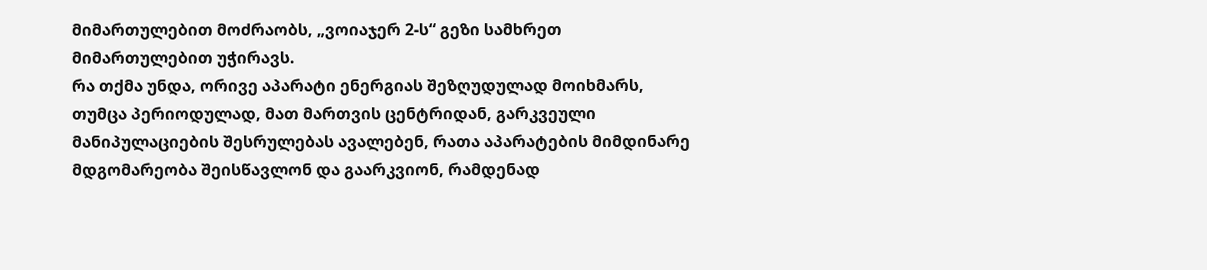მიმართულებით მოძრაობს, „ვოიაჯერ 2-ს“ გეზი სამხრეთ მიმართულებით უჭირავს.
რა თქმა უნდა, ორივე აპარატი ენერგიას შეზღუდულად მოიხმარს, თუმცა პერიოდულად, მათ მართვის ცენტრიდან, გარკვეული მანიპულაციების შესრულებას ავალებენ, რათა აპარატების მიმდინარე მდგომარეობა შეისწავლონ და გაარკვიონ, რამდენად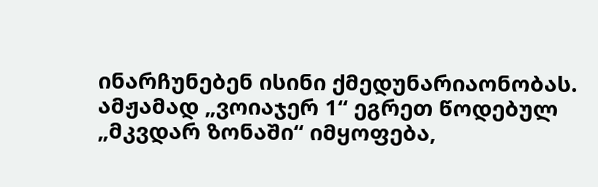ინარჩუნებენ ისინი ქმედუნარიაონობას.
ამჟამად „ვოიაჯერ 1“ ეგრეთ წოდებულ „მკვდარ ზონაში“ იმყოფება,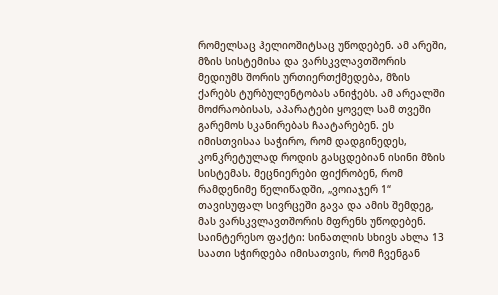რომელსაც ჰელიოშიტსაც უწოდებენ. ამ არეში, მზის სისტემისა და ვარსკვლავთშორის მედიუმს შორის ურთიერთქმედება, მზის ქარებს ტურბულენტობას ანიჭებს. ამ არეალში მოძრაობისას, აპარატები ყოველ სამ თვეში გარემოს სკანირებას ჩაატარებენ. ეს იმისთვისაა საჭირო, რომ დადგინედეს, კონკრეტულად როდის გასცდებიან ისინი მზის სისტემას. მეცნიერები ფიქრობენ, რომ რამდენიმე წელიწადში, „ვოიაჯერ 1“ თავისუფალ სივრცეში გავა და ამის შემდეგ, მას ვარსკვლავთშორის მფრენს უწოდებენ.
საინტერესო ფაქტი: სინათლის სხივს ახლა 13 საათი სჭირდება იმისათვის, რომ ჩვენგან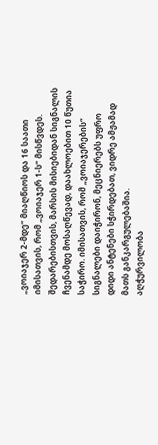„ვოიაჯერ 2-მდე“ მიაღწიოს და 16 საათი იმისათვის, რომ „ვოიაჯერ 1-ს“ მისწვდეს. შედარებისთვის, მარსის მისიებიდან სიგნალის ჩვენამდე მოსაღწევად, დაახლოებით 10 წუთია საჭირო. იმისათვის, რომ „ვოიაჯერების“ სიგნალები დაიჭირონ, მეცნიერებს უფრო დიდი ანტენები სჭირდებათ, ვიდრე ამჟამად მათს განკარგულებაშია.
აღჭურვილობა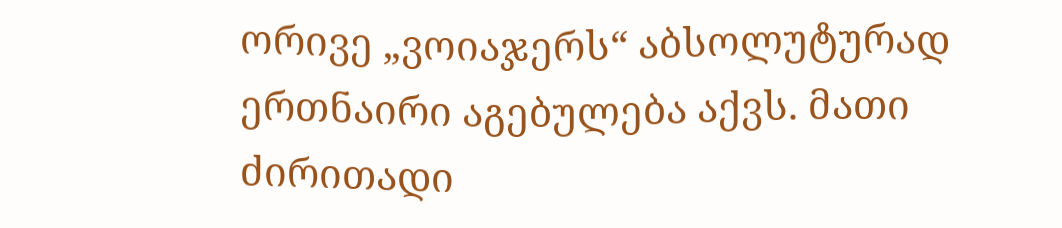ორივე „ვოიაჯერს“ აბსოლუტურად ერთნაირი აგებულება აქვს. მათი ძირითადი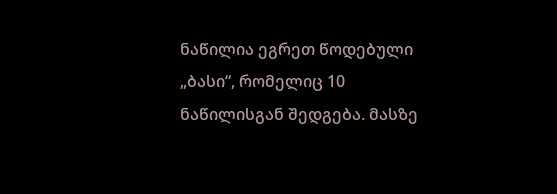ნაწილია ეგრეთ წოდებული „ბასი“, რომელიც 10 ნაწილისგან შედგება. მასზე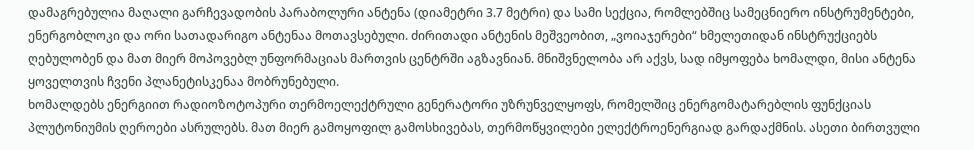დამაგრებულია მაღალი გარჩევადობის პარაბოლური ანტენა (დიამეტრი 3.7 მეტრი) და სამი სექცია, რომლებშიც სამეცნიერო ინსტრუმენტები, ენერგობლოკი და ორი სათადარიგო ანტენაა მოთავსებული. ძირითადი ანტენის მეშვეობით, „ვოიაჯერები“ ხმელეთიდან ინსტრუქციებს ღებულობენ და მათ მიერ მოპოვებლ უნფორმაციას მართვის ცენტრში აგზავნიან. მნიშვნელობა არ აქვს, სად იმყოფება ხომალდი, მისი ანტენა ყოველთვის ჩვენი პლანეტისკენაა მობრუნებული.
ხომალდებს ენერგიით რადიოზოტოპური თერმოელექტრული გენერატორი უზრუნველყოფს, რომელშიც ენერგომატარებლის ფუნქციას პლუტონიუმის ღეროები ასრულებს. მათ მიერ გამოყოფილ გამოსხივებას, თერმოწყვილები ელექტროენერგიად გარდაქმნის. ასეთი ბირთვული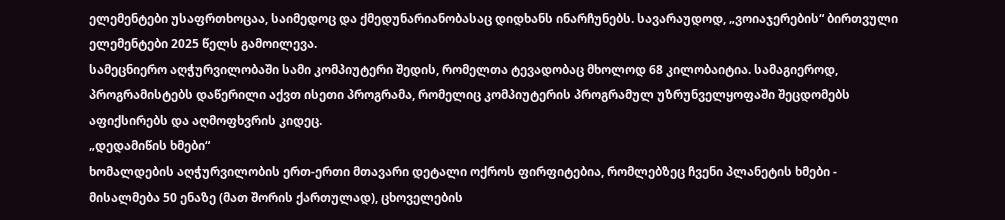ელემენტები უსაფრთხოცაა, საიმედოც და ქმედუნარიანობასაც დიდხანს ინარჩუნებს. სავარაუდოდ, „ვოიაჯერების“ ბირთვული ელემენტები 2025 წელს გამოილევა.
სამეცნიერო აღჭურვილობაში სამი კომპიუტერი შედის, რომელთა ტევადობაც მხოლოდ 68 კილობაიტია. სამაგიეროდ, პროგრამისტებს დაწერილი აქვთ ისეთი პროგრამა, რომელიც კომპიუტერის პროგრამულ უზრუნველყოფაში შეცდომებს აფიქსირებს და აღმოფხვრის კიდეც.
„დედამიწის ხმები“
ხომალდების აღჭურვილობის ერთ-ერთი მთავარი დეტალი ოქროს ფირფიტებია, რომლებზეც ჩვენი პლანეტის ხმები - მისალმება 50 ენაზე (მათ შორის ქართულად), ცხოველების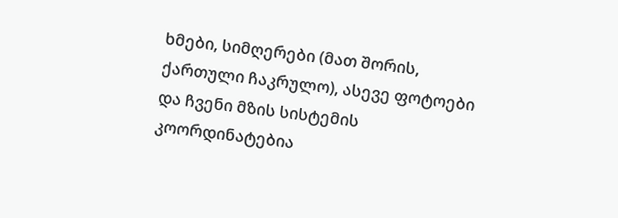ხმები, სიმღერები (მათ შორის, ქართული ჩაკრულო), ასევე ფოტოები და ჩვენი მზის სისტემის კოორდინატებია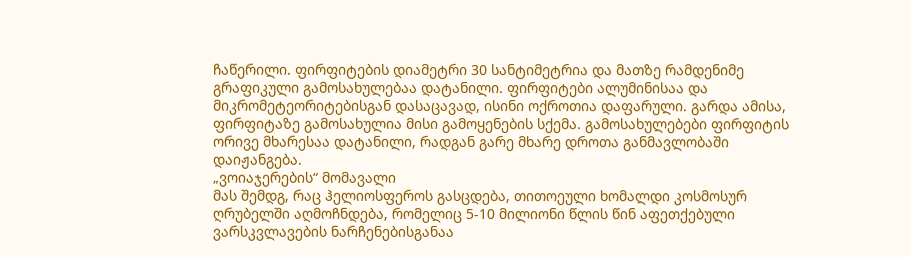ჩაწერილი. ფირფიტების დიამეტრი 30 სანტიმეტრია და მათზე რამდენიმე გრაფიკული გამოსახულებაა დატანილი. ფირფიტები ალუმინისაა და მიკრომეტეორიტებისგან დასაცავად, ისინი ოქროთია დაფარული. გარდა ამისა, ფირფიტაზე გამოსახულია მისი გამოყენების სქემა. გამოსახულებები ფირფიტის ორივე მხარესაა დატანილი, რადგან გარე მხარე დროთა განმავლობაში დაიჟანგება.
„ვოიაჯერების“ მომავალი
მას შემდგ, რაც ჰელიოსფეროს გასცდება, თითოეული ხომალდი კოსმოსურ ღრუბელში აღმოჩნდება, რომელიც 5-10 მილიონი წლის წინ აფეთქებული ვარსკვლავების ნარჩენებისგანაა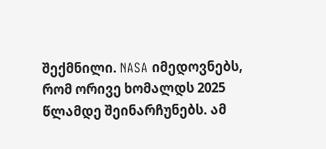შექმნილი. NASA იმედოვნებს, რომ ორივე ხომალდს 2025 წლამდე შეინარჩუნებს. ამ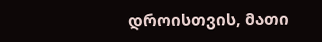დროისთვის, მათი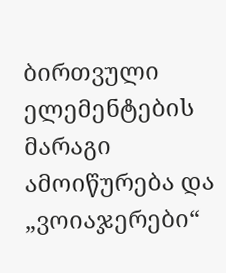ბირთვული ელემენტების მარაგი ამოიწურება და „ვოიაჯერები“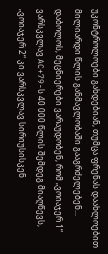უკონტროლოები გახდებიან, თუმცა ფრენას დაახლოებით მილიარდი წლის განმავლობაში გააგრძელებენ...
დაბოლოს, მეცნიერები ვარაუდობენ, რომ „ვოიაჯერ 1“ ვარსკვლავ AC+79-ს 40 000 წლის შემდეგ მიაღწევს, „ვოიაჯერ 2“ კი ვარსკვლავ სირიუსისკენ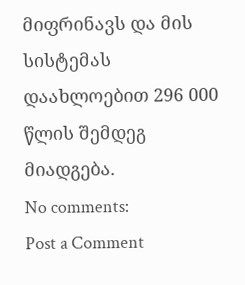მიფრინავს და მის სისტემას დაახლოებით 296 000 წლის შემდეგ მიადგება.
No comments:
Post a Comment